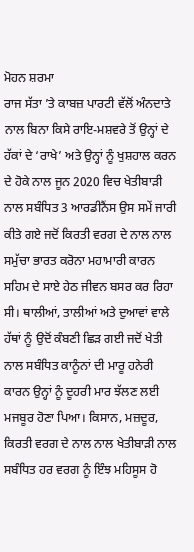ਮੋਹਨ ਸ਼ਰਮਾ
ਰਾਜ ਸੱਤਾ ’ਤੇ ਕਾਬਜ਼ ਪਾਰਟੀ ਵੱਲੋਂ ਅੰਨਦਾਤੇ ਨਾਲ ਬਿਨਾ ਕਿਸੇ ਰਾਇ-ਮਸ਼ਵਰੇ ਤੋਂ ਉਨ੍ਹਾਂ ਦੇ ਹੱਕਾਂ ਦੇ ‘ਰਾਖੇ’ ਅਤੇ ਉਨ੍ਹਾਂ ਨੂੰ ਖੁਸ਼ਹਾਲ ਕਰਨ ਦੇ ਹੋਕੇ ਨਾਲ ਜੂਨ 2020 ਵਿਚ ਖੇਤੀਬਾੜੀ ਨਾਲ ਸਬੰਧਿਤ 3 ਆਰਡੀਨੈਂਸ ਉਸ ਸਮੇਂ ਜਾਰੀ ਕੀਤੇ ਗਏ ਜਦੋਂ ਕਿਰਤੀ ਵਰਗ ਦੇ ਨਾਲ ਨਾਲ ਸਮੁੱਚਾ ਭਾਰਤ ਕਰੋਨਾ ਮਹਾਮਾਰੀ ਕਾਰਨ ਸਹਿਮ ਦੇ ਸਾਏ ਹੇਠ ਜੀਵਨ ਬਸਰ ਕਰ ਰਿਹਾ ਸੀ। ਥਾਲੀਆਂ, ਤਾਲੀਆਂ ਅਤੇ ਦੁਆਵਾਂ ਵਾਲੇ ਹੱਥਾਂ ਨੂੰ ਉਦੋਂ ਕੰਬਣੀ ਛਿੜ ਗਈ ਜਦੋਂ ਖੇਤੀ ਨਾਲ ਸਬੰਧਿਤ ਕਾਨੂੰਨਾਂ ਦੀ ਮਾਰੂ ਹਨੇਰੀ ਕਾਰਨ ਉਨ੍ਹਾਂ ਨੂੰ ਦੂਹਰੀ ਮਾਰ ਝੱਲਣ ਲਈ ਮਜਬੂਰ ਹੋਣਾ ਪਿਆ। ਕਿਸਾਨ, ਮਜ਼ਦੂਰ, ਕਿਰਤੀ ਵਰਗ ਦੇ ਨਾਲ ਨਾਲ ਖੇਤੀਬਾੜੀ ਨਾਲ ਸਬੰਧਿਤ ਹਰ ਵਰਗ ਨੂੰ ਇੰਝ ਮਹਿਸੂਸ ਹੋ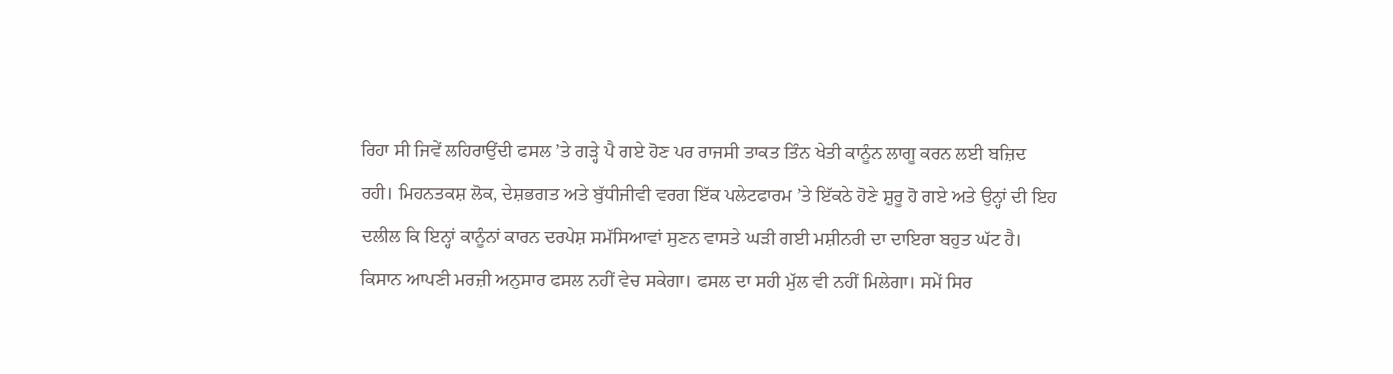ਰਿਹਾ ਸੀ ਜਿਵੇਂ ਲਹਿਰਾਉਂਦੀ ਫਸਲ ’ਤੇ ਗੜ੍ਹੇ ਪੈ ਗਏ ਹੋਣ ਪਰ ਰਾਜਸੀ ਤਾਕਤ ਤਿੰਨ ਖੇਤੀ ਕਾਨੂੰਨ ਲਾਗੂ ਕਰਨ ਲਈ ਬਜ਼ਿਦ ਰਹੀ। ਮਿਹਨਤਕਸ਼ ਲੋਕ, ਦੇਸ਼ਭਗਤ ਅਤੇ ਬੁੱਧੀਜੀਵੀ ਵਰਗ ਇੱਕ ਪਲੇਟਫਾਰਮ ’ਤੇ ਇੱਕਠੇ ਹੋਣੇ ਸ਼ੁਰੂ ਹੋ ਗਏ ਅਤੇ ਉਨ੍ਹਾਂ ਦੀ ਇਹ ਦਲੀਲ ਕਿ ਇਨ੍ਹਾਂ ਕਾਨੂੰਨਾਂ ਕਾਰਨ ਦਰਪੇਸ਼ ਸਮੱਸਿਆਵਾਂ ਸੁਣਨ ਵਾਸਤੇ ਘੜੀ ਗਈ ਮਸ਼ੀਨਰੀ ਦਾ ਦਾਇਰਾ ਬਹੁਤ ਘੱਟ ਹੈ। ਕਿਸਾਨ ਆਪਣੀ ਮਰਜ਼ੀ ਅਨੁਸਾਰ ਫਸਲ ਨਹੀਂ ਵੇਚ ਸਕੇਗਾ। ਫਸਲ ਦਾ ਸਹੀ ਮੁੱਲ ਵੀ ਨਹੀਂ ਮਿਲੇਗਾ। ਸਮੇਂ ਸਿਰ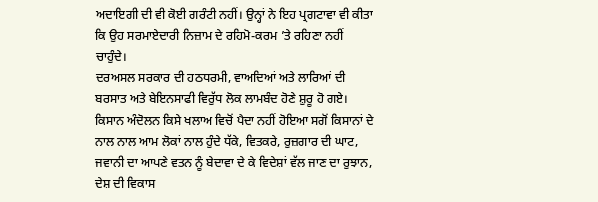ਅਦਾਇਗੀ ਦੀ ਵੀ ਕੋਈ ਗਰੰਟੀ ਨਹੀਂ। ਉਨ੍ਹਾਂ ਨੇ ਇਹ ਪ੍ਰਗਟਾਵਾ ਵੀ ਕੀਤਾ ਕਿ ਉਹ ਸਰਮਾਏਦਾਰੀ ਨਿਜ਼ਾਮ ਦੇ ਰਹਿਮੋ-ਕਰਮ ’ਤੇ ਰਹਿਣਾ ਨਹੀਂ ਚਾਹੁੰਦੇ।
ਦਰਅਸਲ ਸਰਕਾਰ ਦੀ ਹਠਧਰਮੀ, ਵਾਅਦਿਆਂ ਅਤੇ ਲਾਰਿਆਂ ਦੀ ਬਰਸਾਤ ਅਤੇ ਬੇਇਨਸਾਫੀ ਵਿਰੁੱਧ ਲੋਕ ਲਾਮਬੰਦ ਹੋਣੇ ਸ਼ੁਰੂ ਹੋ ਗਏ। ਕਿਸਾਨ ਅੰਦੋਲਨ ਕਿਸੇ ਖਲਾਅ ਵਿਚੋਂ ਪੈਦਾ ਨਹੀਂ ਹੋਇਆ ਸਗੋਂ ਕਿਸਾਨਾਂ ਦੇ ਨਾਲ ਨਾਲ ਆਮ ਲੋਕਾਂ ਨਾਲ ਹੁੰਦੇ ਧੱਕੇ, ਵਿਤਕਰੇ, ਰੁਜ਼ਗਾਰ ਦੀ ਘਾਟ, ਜਵਾਨੀ ਦਾ ਆਪਣੇ ਵਤਨ ਨੂੰ ਬੇਦਾਵਾ ਦੇ ਕੇ ਵਿਦੇਸ਼ਾਂ ਵੱਲ ਜਾਣ ਦਾ ਰੁਝਾਨ, ਦੇਸ਼ ਦੀ ਵਿਕਾਸ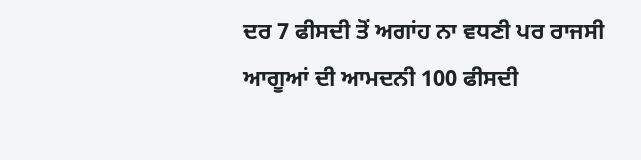ਦਰ 7 ਫੀਸਦੀ ਤੋਂ ਅਗਾਂਹ ਨਾ ਵਧਣੀ ਪਰ ਰਾਜਸੀ ਆਗੂਆਂ ਦੀ ਆਮਦਨੀ 100 ਫੀਸਦੀ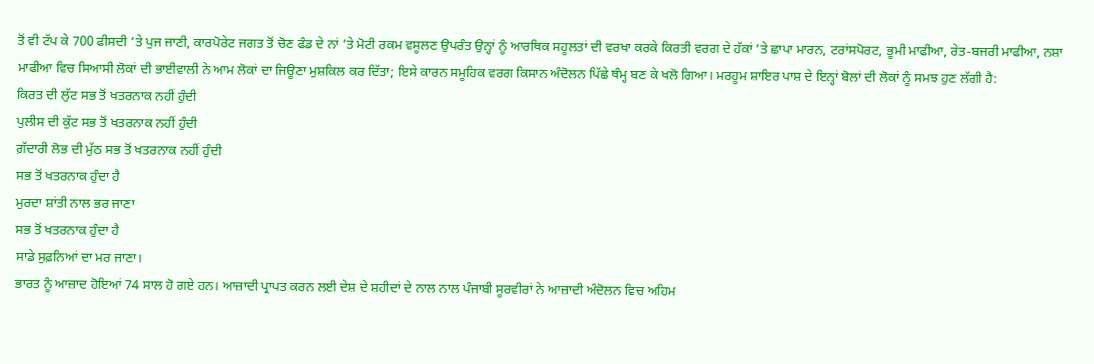ਤੋਂ ਵੀ ਟੱਪ ਕੇ 700 ਫੀਸਦੀ ’ਤੇ ਪੁਜ ਜਾਣੀ, ਕਾਰਪੋਰੇਟ ਜਗਤ ਤੋਂ ਚੋਣ ਫੰਡ ਦੇ ਨਾਂ ’ਤੇ ਮੋਟੀ ਰਕਮ ਵਸੂਲਣ ਉਪਰੰਤ ਉਨ੍ਹਾਂ ਨੂੰ ਆਰਥਿਕ ਸਹੂਲਤਾਂ ਦੀ ਵਰਖਾ ਕਰਕੇ ਕਿਰਤੀ ਵਰਗ ਦੇ ਹੱਕਾਂ ’ਤੇ ਛਾਪਾ ਮਾਰਨ, ਟਰਾਂਸਪੋਰਟ, ਭੂਮੀ ਮਾਫੀਆ, ਰੇਤ-ਬਜਰੀ ਮਾਫੀਆ, ਨਸ਼ਾ ਮਾਫੀਆ ਵਿਚ ਸਿਆਸੀ ਲੋਕਾਂ ਦੀ ਭਾਈਵਾਲੀ ਨੇ ਆਮ ਲੋਕਾਂ ਦਾ ਜਿਊਣਾ ਮੁਸ਼ਕਿਲ ਕਰ ਦਿੱਤਾ; ਇਸੇ ਕਾਰਨ ਸਮੂਹਿਕ ਵਰਗ ਕਿਸਾਨ ਅੰਦੋਲਨ ਪਿੱਛੇ ਥੰਮ੍ਹ ਬਣ ਕੇ ਖਲੋ ਗਿਆ। ਮਰਹੂਮ ਸ਼ਾਇਰ ਪਾਸ਼ ਦੇ ਇਨ੍ਹਾਂ ਬੋਲਾਂ ਦੀ ਲੋਕਾਂ ਨੂੰ ਸਮਝ ਹੁਣ ਲੱਗੀ ਹੈ:
ਕਿਰਤ ਦੀ ਲੁੱਟ ਸਭ ਤੋਂ ਖਤਰਨਾਕ ਨਹੀਂ ਹੁੰਦੀ
ਪੁਲੀਸ ਦੀ ਕੁੱਟ ਸਭ ਤੋਂ ਖਤਰਨਾਕ ਨਹੀਂ ਹੁੰਦੀ
ਗ਼ੱਦਾਰੀ ਲੋਭ ਦੀ ਮੁੱਠ ਸਭ ਤੋਂ ਖਤਰਨਾਕ ਨਹੀਂ ਹੁੰਦੀ
ਸਭ ਤੋਂ ਖਤਰਨਾਕ ਹੁੰਦਾ ਹੈ
ਮੁਰਦਾ ਸ਼ਾਂਤੀ ਨਾਲ ਭਰ ਜਾਣਾ
ਸਭ ਤੋਂ ਖਤਰਨਾਕ ਹੁੰਦਾ ਹੈ
ਸਾਡੇ ਸੁਫ਼ਨਿਆਂ ਦਾ ਮਰ ਜਾਣਾ।
ਭਾਰਤ ਨੂੰ ਆਜ਼ਾਦ ਹੋਇਆਂ 74 ਸਾਲ ਹੋ ਗਏ ਹਨ। ਆਜ਼ਾਦੀ ਪ੍ਰਾਪਤ ਕਰਨ ਲਈ ਦੇਸ਼ ਦੇ ਸ਼ਹੀਦਾਂ ਦੇ ਨਾਲ ਨਾਲ ਪੰਜਾਬੀ ਸੂਰਵੀਰਾਂ ਨੇ ਆਜ਼ਾਦੀ ਅੰਦੋਲਨ ਵਿਚ ਅਹਿਮ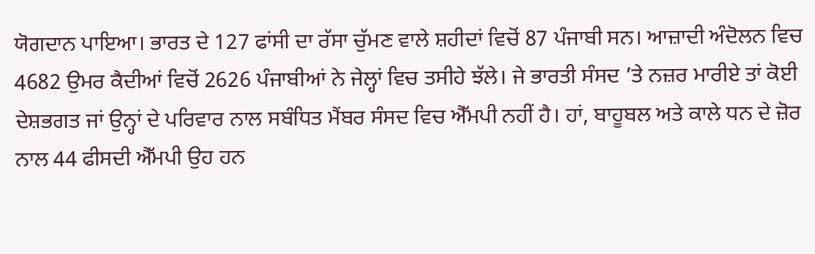ਯੋਗਦਾਨ ਪਾਇਆ। ਭਾਰਤ ਦੇ 127 ਫਾਂਸੀ ਦਾ ਰੱਸਾ ਚੁੱਮਣ ਵਾਲੇ ਸ਼ਹੀਦਾਂ ਵਿਚੋਂ 87 ਪੰਜਾਬੀ ਸਨ। ਆਜ਼ਾਦੀ ਅੰਦੋਲਨ ਵਿਚ 4682 ਉਮਰ ਕੈਦੀਆਂ ਵਿਚੋਂ 2626 ਪੰਜਾਬੀਆਂ ਨੇ ਜੇਲ੍ਹਾਂ ਵਿਚ ਤਸੀਹੇ ਝੱਲੇ। ਜੇ ਭਾਰਤੀ ਸੰਸਦ ’ਤੇ ਨਜ਼ਰ ਮਾਰੀਏ ਤਾਂ ਕੋਈ ਦੇਸ਼ਭਗਤ ਜਾਂ ਉਨ੍ਹਾਂ ਦੇ ਪਰਿਵਾਰ ਨਾਲ ਸਬੰਧਿਤ ਮੈਂਬਰ ਸੰਸਦ ਵਿਚ ਐੱਮਪੀ ਨਹੀਂ ਹੈ। ਹਾਂ, ਬਾਹੂਬਲ ਅਤੇ ਕਾਲੇ ਧਨ ਦੇ ਜ਼ੋਰ ਨਾਲ 44 ਫੀਸਦੀ ਐੱਮਪੀ ਉਹ ਹਨ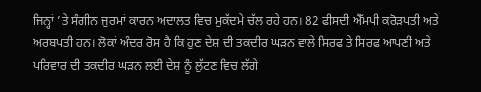ਜਿਨ੍ਹਾਂ ’ਤੇ ਸੰਗੀਨ ਜੁਰਮਾਂ ਕਾਰਨ ਅਦਾਲਤ ਵਿਚ ਮੁਕੱਦਮੇ ਚੱਲ ਰਹੇ ਹਨ। 82 ਫੀਸਦੀ ਐੱਮਪੀ ਕਰੋੜਪਤੀ ਅਤੇ ਅਰਬਪਤੀ ਹਨ। ਲੋਕਾਂ ਅੰਦਰ ਰੋਸ ਹੈ ਕਿ ਹੁਣ ਦੇਸ਼ ਦੀ ਤਕਦੀਰ ਘੜਨ ਵਾਲੇ ਸਿਰਫ ਤੇ ਸਿਰਫ ਆਪਣੀ ਅਤੇ ਪਰਿਵਾਰ ਦੀ ਤਕਦੀਰ ਘੜਨ ਲਈ ਦੇਸ਼ ਨੂੰ ਲੁੱਟਣ ਵਿਚ ਲੱਗੇ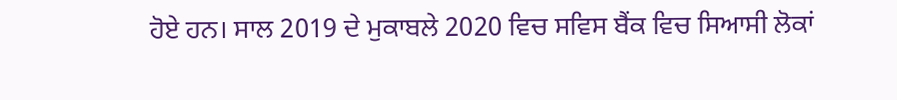ਹੋਏ ਹਨ। ਸਾਲ 2019 ਦੇ ਮੁਕਾਬਲੇ 2020 ਵਿਚ ਸਵਿਸ ਬੈਂਕ ਵਿਚ ਸਿਆਸੀ ਲੋਕਾਂ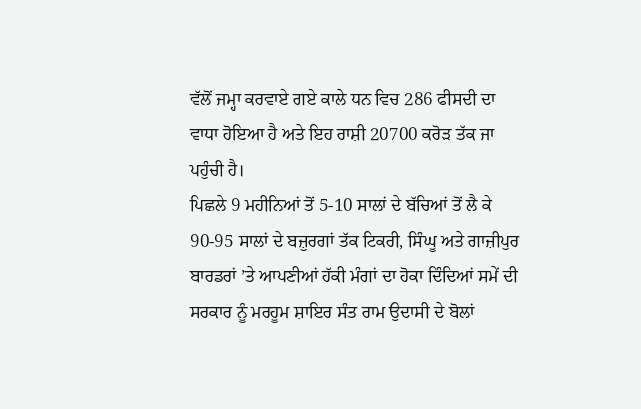ਵੱਲੋਂ ਜਮ੍ਹਾ ਕਰਵਾਏ ਗਏ ਕਾਲੇ ਧਨ ਵਿਚ 286 ਫੀਸਦੀ ਦਾ ਵਾਧਾ ਹੋਇਆ ਹੈ ਅਤੇ ਇਹ ਰਾਸ਼ੀ 20700 ਕਰੋੜ ਤੱਕ ਜਾ ਪਹੁੰਚੀ ਹੈ।
ਪਿਛਲੇ 9 ਮਹੀਨਿਆਂ ਤੋਂ 5-10 ਸਾਲਾਂ ਦੇ ਬੱਚਿਆਂ ਤੋਂ ਲੈ ਕੇ 90-95 ਸਾਲਾਂ ਦੇ ਬਜ਼ੁਰਗਾਂ ਤੱਕ ਟਿਕਰੀ, ਸਿੰਘੂ ਅਤੇ ਗਾਜ਼ੀਪੁਰ ਬਾਰਡਰਾਂ ’ਤੇ ਆਪਣੀਆਂ ਹੱਕੀ ਮੰਗਾਂ ਦਾ ਹੋਕਾ ਦਿੰਦਿਆਂ ਸਮੇਂ ਦੀ ਸਰਕਾਰ ਨੂੰ ਮਰਹੂਮ ਸ਼ਾਇਰ ਸੰਤ ਰਾਮ ਉਦਾਸੀ ਦੇ ਬੋਲਾਂ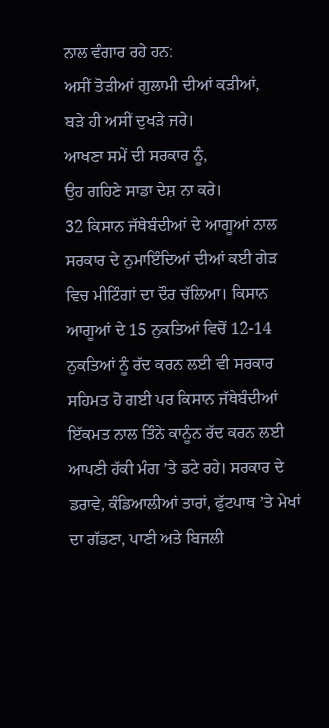ਨਾਲ ਵੰਗਾਰ ਰਹੇ ਹਨ:
ਅਸੀਂ ਤੋੜੀਆਂ ਗੁਲਾਮੀ ਦੀਆਂ ਕੜੀਆਂ,
ਬੜੇ ਹੀ ਅਸੀਂ ਦੁਖੜੇ ਜਰੇ।
ਆਖਣਾ ਸਮੇਂ ਦੀ ਸਰਕਾਰ ਨੂੰ,
ਉਹ ਗਹਿਣੇ ਸਾਡਾ ਦੇਸ਼ ਨਾ ਕਰੇ।
32 ਕਿਸਾਨ ਜੱਥੇਬੰਦੀਆਂ ਦੇ ਆਗੂਆਂ ਨਾਲ ਸਰਕਾਰ ਦੇ ਨੁਮਾਇੰਦਿਆਂ ਦੀਆਂ ਕਈ ਗੇੜ ਵਿਚ ਮੀਟਿੰਗਾਂ ਦਾ ਦੌਰ ਚੱਲਿਆ। ਕਿਸਾਨ ਆਗੂਆਂ ਦੇ 15 ਨੁਕਤਿਆਂ ਵਿਚੋਂ 12-14 ਨੁਕਤਿਆਂ ਨੂੰ ਰੱਦ ਕਰਨ ਲਈ ਵੀ ਸਰਕਾਰ ਸਹਿਮਤ ਹੋ ਗਈ ਪਰ ਕਿਸਾਨ ਜੱਥੇਬੰਦੀਆਂ ਇੱਕਮਤ ਨਾਲ ਤਿੰਨੇ ਕਾਨੂੰਨ ਰੱਦ ਕਰਨ ਲਈ ਆਪਣੀ ਹੱਕੀ ਮੰਗ ’ਤੇ ਡਟੇ ਰਹੇ। ਸਰਕਾਰ ਦੇ ਡਰਾਵੇ, ਕੰਡਿਆਲੀਆਂ ਤਾਰਾਂ, ਫੁੱਟਪਾਥ ’ਤੇ ਮੇਖਾਂ ਦਾ ਗੱਡਣਾ, ਪਾਣੀ ਅਤੇ ਬਿਜਲੀ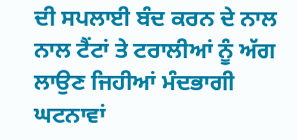ਦੀ ਸਪਲਾਈ ਬੰਦ ਕਰਨ ਦੇ ਨਾਲ ਨਾਲ ਟੈਂਟਾਂ ਤੇ ਟਰਾਲੀਆਂ ਨੂੰ ਅੱਗ ਲਾਉਣ ਜਿਹੀਆਂ ਮੰਦਭਾਗੀ ਘਟਨਾਵਾਂ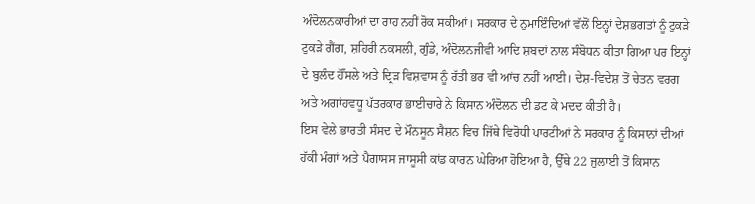ਅੰਦੋਲਨਕਾਰੀਆਂ ਦਾ ਰਾਹ ਨਹੀਂ ਰੋਕ ਸਕੀਆਂ। ਸਰਕਾਰ ਦੇ ਨੁਮਾਇੰਦਿਆਂ ਵੱਲੋਂ ਇਨ੍ਹਾਂ ਦੇਸ਼ਭਗਤਾਂ ਨੂੰ ਟੁਕੜੇ ਟੁਕੜੇ ਗੈਂਗ, ਸ਼ਹਿਰੀ ਨਕਸਲੀ, ਗੁੰਡੇ, ਅੰਦੋਲਨਜੀਵੀ ਆਦਿ ਸ਼ਬਦਾਂ ਨਾਲ ਸੰਬੋਧਨ ਕੀਤਾ ਗਿਆ ਪਰ ਇਨ੍ਹਾਂ ਦੇ ਬੁਲੰਦ ਹੌਂਸਲੇ ਅਤੇ ਦ੍ਰਿੜ ਵਿਸ਼ਵਾਸ ਨੂੰ ਰੱਤੀ ਭਰ ਵੀ ਆਂਚ ਨਹੀਂ ਆਈ। ਦੇਸ਼-ਵਿਦੇਸ਼ ਤੋਂ ਚੇਤਨ ਵਰਗ ਅਤੇ ਅਗਾਂਹਵਧੂ ਪੱਤਰਕਾਰ ਭਾਈਚਾਰੇ ਨੇ ਕਿਸਾਨ ਅੰਦੋਲਨ ਦੀ ਡਟ ਕੇ ਮਦਦ ਕੀਤੀ ਹੈ।
ਇਸ ਵੇਲੇ ਭਾਰਤੀ ਸੰਸਦ ਦੇ ਮੌਨਸੂਨ ਸੈਸ਼ਨ ਵਿਚ ਜਿੱਥੇ ਵਿਰੋਧੀ ਪਾਰਟੀਆਂ ਨੇ ਸਰਕਾਰ ਨੂੰ ਕਿਸਾਨਾਂ ਦੀਆਂ ਹੱਕੀ ਮੰਗਾਂ ਅਤੇ ਪੈਗਾਸਸ ਜਾਸੂਸੀ ਕਾਂਡ ਕਾਰਨ ਘੇਰਿਆ ਹੋਇਆ ਹੈ, ਉੱਥੇ 22 ਜੁਲਾਈ ਤੋਂ ਕਿਸਾਨ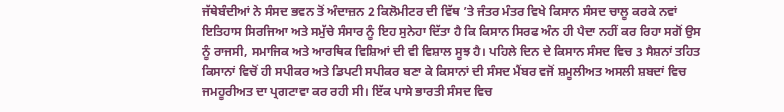ਜੱਥੇਬੰਦੀਆਂ ਨੇ ਸੰਸਦ ਭਵਨ ਤੋਂ ਅੰਦਾਜ਼ਨ 2 ਕਿਲੋਮੀਟਰ ਦੀ ਵਿੱਥ ’ਤੇ ਜੰਤਰ ਮੰਤਰ ਵਿਖੇ ਕਿਸਾਨ ਸੰਸਦ ਚਾਲੂ ਕਰਕੇ ਨਵਾਂ ਇਤਿਹਾਸ ਸਿਰਜਿਆ ਅਤੇ ਸਮੁੱਚੇ ਸੰਸਾਰ ਨੂੰ ਇਹ ਸੁਨੇਹਾ ਦਿੱਤਾ ਹੈ ਕਿ ਕਿਸਾਨ ਸਿਰਫ ਅੰਨ ਹੀ ਪੈਦਾ ਨਹੀਂ ਕਰ ਰਿਹਾ ਸਗੋਂ ਉਸ ਨੂੰ ਰਾਜਸੀ, ਸਮਾਜਿਕ ਅਤੇ ਆਰਥਿਕ ਵਿਸ਼ਿਆਂ ਦੀ ਵੀ ਵਿਸ਼ਾਲ ਸੂਝ ਹੈ। ਪਹਿਲੇ ਦਿਨ ਦੇ ਕਿਸਾਨ ਸੰਸਦ ਵਿਚ 3 ਸੈਸ਼ਨਾਂ ਤਹਿਤ ਕਿਸਾਨਾਂ ਵਿਚੋਂ ਹੀ ਸਪੀਕਰ ਅਤੇ ਡਿਪਟੀ ਸਪੀਕਰ ਬਣਾ ਕੇ ਕਿਸਾਨਾਂ ਦੀ ਸੰਸਦ ਮੈਂਬਰ ਵਜੋਂ ਸ਼ਮੂਲੀਅਤ ਅਸਲੀ ਸ਼ਬਦਾਂ ਵਿਚ ਜਮਹੂਰੀਅਤ ਦਾ ਪ੍ਰਗਟਾਵਾ ਕਰ ਰਹੀ ਸੀ। ਇੱਕ ਪਾਸੇ ਭਾਰਤੀ ਸੰਸਦ ਵਿਚ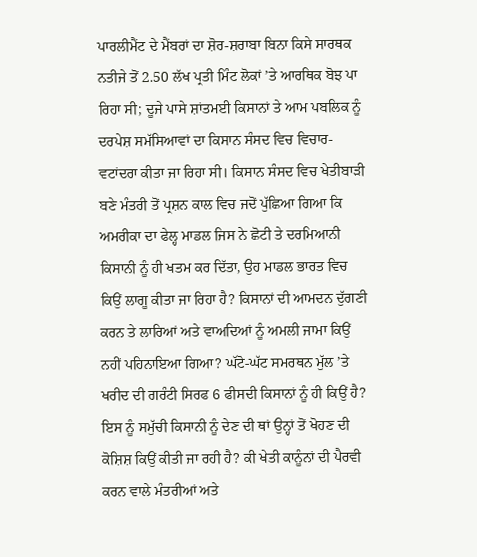ਪਾਰਲੀਮੈਂਟ ਦੇ ਮੈਂਬਰਾਂ ਦਾ ਸ਼ੋਰ-ਸ਼ਰਾਬਾ ਬਿਨਾ ਕਿਸੇ ਸਾਰਥਕ ਨਤੀਜੇ ਤੋਂ 2.50 ਲੱਖ ਪ੍ਰਤੀ ਮਿੰਟ ਲੋਕਾਂ ’ਤੇ ਆਰਥਿਕ ਬੋਝ ਪਾ ਰਿਹਾ ਸੀ; ਦੂਜੇ ਪਾਸੇ ਸ਼ਾਂਤਮਈ ਕਿਸਾਨਾਂ ਤੇ ਆਮ ਪਬਲਿਕ ਨੂੰ ਦਰਪੇਸ਼ ਸਮੱਸਿਆਵਾਂ ਦਾ ਕਿਸਾਨ ਸੰਸਦ ਵਿਚ ਵਿਚਾਰ-ਵਟਾਂਦਰਾ ਕੀਤਾ ਜਾ ਰਿਹਾ ਸੀ। ਕਿਸਾਨ ਸੰਸਦ ਵਿਚ ਖੇਤੀਬਾੜੀ ਬਣੇ ਮੰਤਰੀ ਤੋਂ ਪ੍ਰਸ਼ਨ ਕਾਲ ਵਿਚ ਜਦੋਂ ਪੁੱਛਿਆ ਗਿਆ ਕਿ ਅਮਰੀਕਾ ਦਾ ਫੇਲ੍ਹ ਮਾਡਲ ਜਿਸ ਨੇ ਛੋਟੀ ਤੇ ਦਰਮਿਆਨੀ ਕਿਸਾਨੀ ਨੂੰ ਹੀ ਖਤਮ ਕਰ ਦਿੱਤਾ, ਉਹ ਮਾਡਲ ਭਾਰਤ ਵਿਚ ਕਿਉਂ ਲਾਗੂ ਕੀਤਾ ਜਾ ਰਿਹਾ ਹੈ? ਕਿਸਾਨਾਂ ਦੀ ਆਮਦਨ ਦੁੱਗਣੀ ਕਰਨ ਤੇ ਲਾਰਿਆਂ ਅਤੇ ਵਾਅਦਿਆਂ ਨੂੰ ਅਮਲੀ ਜਾਮਾ ਕਿਉਂ ਨਹੀਂ ਪਹਿਨਾਇਆ ਗਿਆ? ਘੱਟੋ-ਘੱਟ ਸਮਰਥਨ ਮੁੱਲ ’ਤੇ ਖਰੀਦ ਦੀ ਗਰੰਟੀ ਸਿਰਫ 6 ਫੀਸਦੀ ਕਿਸਾਨਾਂ ਨੂੰ ਹੀ ਕਿਉਂ ਹੈ? ਇਸ ਨੂੰ ਸਮੁੱਚੀ ਕਿਸਾਨੀ ਨੂੰ ਦੇਣ ਦੀ ਥਾਂ ਉਨ੍ਹਾਂ ਤੋਂ ਖੋਹਣ ਦੀ ਕੋਸ਼ਿਸ਼ ਕਿਉਂ ਕੀਤੀ ਜਾ ਰਹੀ ਹੈ? ਕੀ ਖੇਤੀ ਕਾਨੂੰਨਾਂ ਦੀ ਪੈਰਵੀ ਕਰਨ ਵਾਲੇ ਮੰਤਰੀਆਂ ਅਤੇ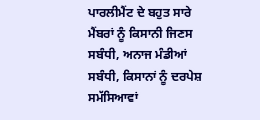ਪਾਰਲੀਮੈਂਟ ਦੇ ਬਹੁਤ ਸਾਰੇ ਮੈਂਬਰਾਂ ਨੂੰ ਕਿਸਾਨੀ ਜਿਣਸ ਸਬੰਧੀ, ਅਨਾਜ ਮੰਡੀਆਂ ਸਬੰਧੀ, ਕਿਸਾਨਾਂ ਨੂੰ ਦਰਪੇਸ਼ ਸਮੱਸਿਆਵਾਂ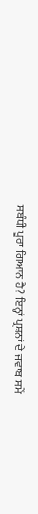ਸਬੰਧੀ ਪੂਰਾ ਗਿਆਨ ਹੈ? ਇਨ੍ਹਾਂ ਪ੍ਰਸ਼ਨਾਂ ਦੇ ਜਵਾਬ ਸਮੇਂ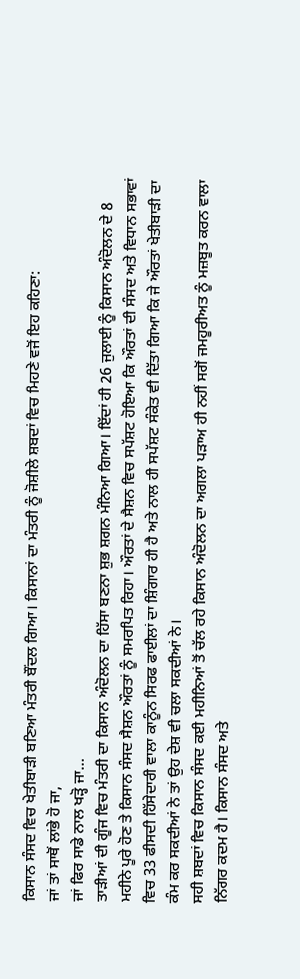ਕਿਸਾਨ ਸੰਸਦ ਵਿਚ ਖੇਤੀਬਾੜੀ ਬਣਿਆ ਮੰਤਰੀ ਬੌਂਦਲ ਗਿਆ। ਕਿਸਾਨਾਂ ਦਾ ਮੰਤਰੀ ਨੂੰ ਜੋਸ਼ੀਲੇ ਸ਼ਬਦਾਂ ਵਿਚ ਮਿਹਣੇ ਵਜੋਂ ਇਹ ਕਹਿਣਾ:
ਜਾਂ ਤਾਂ ਸਾਥੋਂ ਲਾਂਭੇ ਹੋ ਜਾ,
ਜਾਂ ਫਿਰ ਸਾਡੇ ਨਾਲ ਖੜ੍ਹੋ ਜਾ…
ਤਾੜੀਆਂ ਦੀ ਗੂੰਜ ਵਿਚ ਮੰਤਰੀ ਦਾ ਕਿਸਾਨ ਅੰਦੋਲਨ ਦਾ ਹਿੱਸਾ ਬਣਨਾ ਸ਼ੁਭ ਸ਼ਗਨ ਮੰਨਿਆ ਗਿਆ। ਇੱਦਾਂ ਹੀ 26 ਜੁਲਾਈ ਨੂੰ ਕਿਸਾਨ ਅੰਦੋਲਨ ਦੇ 8 ਮਹੀਨੇ ਪੂਰੇ ਹੋਣ ਤੇ ਕਿਸਾਨ ਸੰਸਦ ਸੈਸ਼ਨ ਔਰਤਾਂ ਨੂੰ ਸਮਰਪਿਤ ਰਿਹਾ। ਔਰਤਾਂ ਦੇ ਸੈਸ਼ਨ ਵਿਚ ਸਪੱਸ਼ਟ ਹੋਇਆ ਕਿ ਔਰਤਾਂ ਦੀ ਸੰਸਦ ਅਤੇ ਵਿਧਾਨ ਸਭਾਵਾਂ ਵਿਚ 33 ਫੀਸਦੀ ਹਿੱਸੇਦਾਰੀ ਵਾਲਾ ਕਾਨੂੰਨ ਸਿਰਫ ਫਾਈਲਾਂ ਦਾ ਸ਼ਿੰਗਾਰ ਹੀ ਹੈ ਅਤੇ ਨਾਲ ਹੀ ਸਪੱਸ਼ਟ ਸੰਕੇਤ ਵੀ ਦਿੱਤਾ ਗਿਆ ਕਿ ਜੇ ਔਰਤਾਂ ਖੇਤੀਬਾੜੀ ਦਾ ਕੰਮ ਕਰ ਸਕਦੀਆਂ ਨੇ ਤਾਂ ਉਹ ਦੇਸ਼ ਵੀ ਚਲਾ ਸਕਦੀਆਂ ਨੇ।
ਸਹੀ ਸ਼ਬਦਾਂ ਵਿਚ ਕਿਸਾਨ ਸੰਸਦ ਕਈ ਮਹੀਨਿਆਂ ਤੋਂ ਚੱਲ ਰਹੇ ਕਿਸਾਨ ਅੰਦੋਲਨ ਦਾ ਅਗਲਾ ਪੜਾਅ ਹੀ ਨਹੀਂ ਸਗੋਂ ਜਮਹੂਰੀਅਤ ਨੂੰ ਮਜ਼ਬੂਤ ਕਰਨ ਵਾਲਾ ਨਿੱਗਰ ਕਦਮ ਹੈ। ਕਿਸਾਨ ਸੰਸਦ ਅਤੇ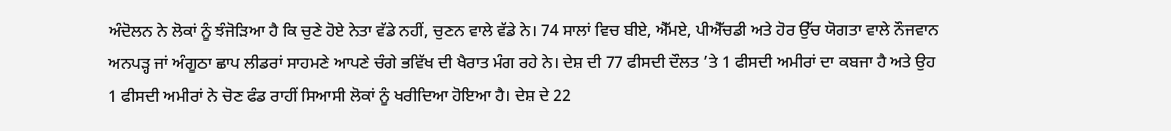ਅੰਦੋਲਨ ਨੇ ਲੋਕਾਂ ਨੂੰ ਝੰਜੋੜਿਆ ਹੈ ਕਿ ਚੁਣੇ ਹੋਏ ਨੇਤਾ ਵੱਡੇ ਨਹੀਂ, ਚੁਣਨ ਵਾਲੇ ਵੱਡੇ ਨੇ। 74 ਸਾਲਾਂ ਵਿਚ ਬੀਏ, ਐੱਮਏ, ਪੀਐੱਚਡੀ ਅਤੇ ਹੋਰ ਉੱਚ ਯੋਗਤਾ ਵਾਲੇ ਨੌਜਵਾਨ ਅਨਪੜ੍ਹ ਜਾਂ ਅੰਗੂਠਾ ਛਾਪ ਲੀਡਰਾਂ ਸਾਹਮਣੇ ਆਪਣੇ ਚੰਗੇ ਭਵਿੱਖ ਦੀ ਖੈਰਾਤ ਮੰਗ ਰਹੇ ਨੇ। ਦੇਸ਼ ਦੀ 77 ਫੀਸਦੀ ਦੌਲਤ ’ਤੇ 1 ਫੀਸਦੀ ਅਮੀਰਾਂ ਦਾ ਕਬਜਾ ਹੈ ਅਤੇ ਉਹ 1 ਫੀਸਦੀ ਅਮੀਰਾਂ ਨੇ ਚੋਣ ਫੰਡ ਰਾਹੀਂ ਸਿਆਸੀ ਲੋਕਾਂ ਨੂੰ ਖਰੀਦਿਆ ਹੋਇਆ ਹੈ। ਦੇਸ਼ ਦੇ 22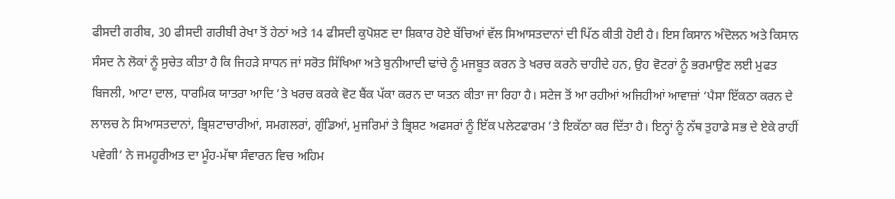ਫੀਸਦੀ ਗਰੀਬ, 30 ਫੀਸਦੀ ਗਰੀਬੀ ਰੇਖਾ ਤੋਂ ਹੇਠਾਂ ਅਤੇ 14 ਫੀਸਦੀ ਕੁਪੋਸ਼ਣ ਦਾ ਸ਼ਿਕਾਰ ਹੋਏ ਬੱਚਿਆਂ ਵੱਲ ਸਿਆਸਤਦਾਨਾਂ ਦੀ ਪਿੱਠ ਕੀਤੀ ਹੋਈ ਹੈ। ਇਸ ਕਿਸਾਨ ਅੰਦੋਲਨ ਅਤੇ ਕਿਸਾਨ ਸੰਸਦ ਨੇ ਲੋਕਾਂ ਨੂੰ ਸੁਚੇਤ ਕੀਤਾ ਹੈ ਕਿ ਜਿਹੜੇ ਸਾਧਨ ਜਾਂ ਸਰੋਤ ਸਿੱਖਿਆ ਅਤੇ ਬੁਨੀਆਦੀ ਢਾਂਚੇ ਨੂੰ ਮਜਬੂਤ ਕਰਨ ਤੇ ਖਰਚ ਕਰਨੇ ਚਾਹੀਦੇ ਹਨ, ਉਹ ਵੋਟਰਾਂ ਨੂੰ ਭਰਮਾਉਣ ਲਈ ਮੁਫਤ ਬਿਜਲੀ, ਆਟਾ ਦਾਲ, ਧਾਰਮਿਕ ਯਾਤਰਾ ਆਦਿ ’ਤੇ ਖਰਚ ਕਰਕੇ ਵੋਟ ਬੈਂਕ ਪੱਕਾ ਕਰਨ ਦਾ ਯਤਨ ਕੀਤਾ ਜਾ ਰਿਹਾ ਹੈ। ਸਟੇਜ ਤੋਂ ਆ ਰਹੀਆਂ ਅਜਿਹੀਆਂ ਆਵਾਜ਼ਾਂ ‘ਪੈਸਾ ਇੱਕਠਾ ਕਰਨ ਦੇ ਲਾਲਚ ਨੇ ਸਿਆਸਤਦਾਨਾਂ, ਭ੍ਰਿਸ਼ਟਾਚਾਰੀਆਂ, ਸਮਗਲਰਾਂ, ਗੁੰਡਿਆਂ, ਮੁਜਰਿਮਾਂ ਤੇ ਭ੍ਰਿਸ਼ਟ ਅਫਸਰਾਂ ਨੂੰ ਇੱਕ ਪਲੇਟਫਾਰਮ ’ਤੇ ਇਕੱਠਾ ਕਰ ਦਿੱਤਾ ਹੈ। ਇਨ੍ਹਾਂ ਨੂੰ ਨੱਥ ਤੁਹਾਡੇ ਸਭ ਦੇ ਏਕੇ ਰਾਹੀਂ ਪਵੇਗੀ’ ਨੇ ਜਮਹੂਰੀਅਤ ਦਾ ਮੂੰਹ-ਮੱਥਾ ਸੰਵਾਰਨ ਵਿਚ ਅਹਿਮ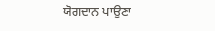ਯੋਗਦਾਨ ਪਾਉਣਾ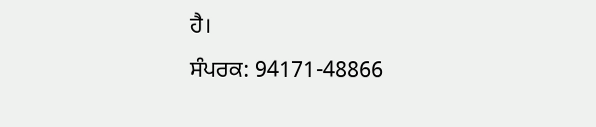ਹੈ।
ਸੰਪਰਕ: 94171-48866